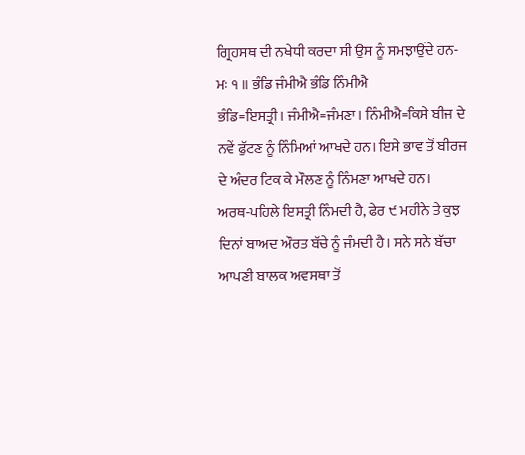ਗ੍ਰਿਹਸਥ ਦੀ ਨਖੇਧੀ ਕਰਦਾ ਸੀ ਉਸ ਨੂੰ ਸਮਝਾਉਂਦੇ ਹਨ-
ਮਃ ੧ ॥ ਭੰਡਿ ਜੰਮੀਐ ਭੰਡਿ ਨਿੰਮੀਐ
ਭੰਡਿ=ਇਸਤ੍ਰੀ। ਜੰਮੀਐ=ਜੰਮਣਾ। ਨਿੰਮੀਐ=ਕਿਸੇ ਬੀਜ ਦੇ ਨਵੇਂ ਫੁੱਟਣ ਨੂੰ ਨਿੰਮਿਆਂ ਆਖਦੇ ਹਨ। ਇਸੇ ਭਾਵ ਤੋਂ ਬੀਰਜ ਦੇ ਅੰਦਰ ਟਿਕ ਕੇ ਮੌਲਣ ਨੂੰ ਨਿੰਮਣਾ ਆਖਦੇ ਹਨ।
ਅਰਥ-ਪਹਿਲੇ ਇਸਤ੍ਰੀ ਨਿੰਮਦੀ ਹੈ, ਫੇਰ ੯ ਮਹੀਨੇ ਤੇ ਕੁਝ ਦਿਨਾਂ ਬਾਅਦ ਔਰਤ ਬੱਚੇ ਨੂੰ ਜੰਮਦੀ ਹੈ। ਸਨੇ ਸਨੇ ਬੱਚਾ ਆਪਣੀ ਬਾਲਕ ਅਵਸਥਾ ਤੋਂ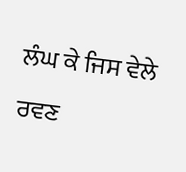ਲੰਘ ਕੇ ਜਿਸ ਵੇਲੇ ਰਵਣ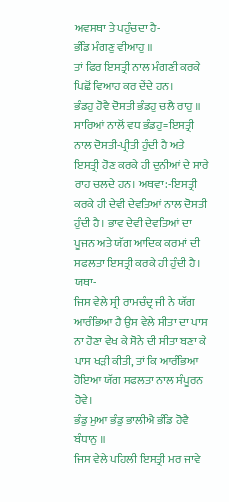ਅਵਸਥਾ ਤੇ ਪਹੁੰਚਦਾ ਹੈ-
ਭੰਡਿ ਮੰਗਣੁ ਵੀਆਹੁ ॥
ਤਾਂ ਫਿਰ ਇਸਤ੍ਰੀ ਨਾਲ ਮੰਗਣੀ ਕਰਕੇ ਪਿਛੋਂ ਵਿਆਹ ਕਰ ਦੇਂਦੇ ਹਨ।
ਭੰਡਹੁ ਹੋਵੈ ਦੋਸਤੀ ਭੰਡਹੁ ਚਲੈ ਰਾਹੁ ॥
ਸਾਰਿਆਂ ਨਾਲੋਂ ਵਧ ਭੰਡਹੁ=ਇਸਤ੍ਰੀ ਨਾਲ ਦੋਸਤੀ-ਪ੍ਰੀਤੀ ਹੁੰਦੀ ਹੈ ਅਤੇ ਇਸਤ੍ਰੀ ਹੋਣ ਕਰਕੇ ਹੀ ਦੁਨੀਆਂ ਦੇ ਸਾਰੇ ਰਾਹ ਚਲਦੇ ਹਨ। ਅਥਵਾ:-ਇਸਤ੍ਰੀ ਕਰਕੇ ਹੀ ਦੇਵੀ ਦੇਵਤਿਆਂ ਨਾਲ ਦੋਸਤੀ ਹੁੰਦੀ ਹੈ। ਭਾਵ ਦੇਵੀ ਦੇਵਤਿਆਂ ਦਾ ਪੂਜਨ ਅਤੇ ਯੱਗ ਆਦਿਕ ਕਰਮਾਂ ਦੀ ਸਫਲਤਾ ਇਸਤ੍ਰੀ ਕਰਕੇ ਹੀ ਹੁੰਦੀ ਹੈ। ਯਥਾ-
ਜਿਸ ਵੇਲੇ ਸ੍ਰੀ ਰਾਮਚੰਦ੍ਰ ਜੀ ਨੇ ਯੱਗ ਆਰੰਭਿਆ ਹੈ ਉਸ ਵੇਲੇ ਸੀਤਾ ਦਾ ਪਾਸ ਨਾ ਹੋਣਾ ਵੇਖ ਕੇ ਸੋਨੇ ਦੀ ਸੀਤਾ ਬਣਾ ਕੇ ਪਾਸ ਖੜੀ ਕੀਤੀ, ਤਾਂ ਕਿ ਆਰੰਭਿਆ ਹੋਇਆ ਯੱਗ ਸਫਲਤਾ ਨਾਲ ਸੰਪੂਰਨ ਹੋਵੇ।
ਭੰਡੁ ਮੁਆ ਭੰਡੁ ਭਾਲੀਐ ਭੰਡਿ ਹੋਵੈ ਬੰਧਾਨੁ ॥
ਜਿਸ ਵੇਲੇ ਪਹਿਲੀ ਇਸਤ੍ਰੀ ਮਰ ਜਾਵੇ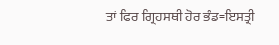ਤਾਂ ਫਿਰ ਗ੍ਰਿਹਸਥੀ ਹੋਰ ਭੰਡ=ਇਸਤ੍ਰੀ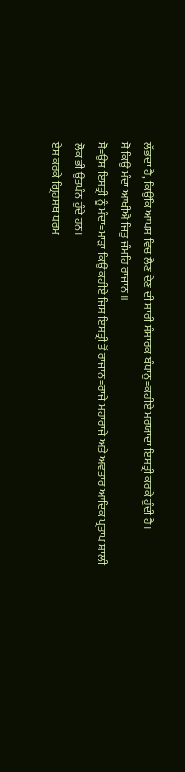ਲੱਭਦਾ ਹੈ, ਕਿਉਂਕਿ ਆਪਸ ਵਿਚ ਲੈਣ ਦੇਣ ਦੀ ਸਾਰੀ ਸੰਸਾਰਕ ਬੰਧਾਨੁ=ਕਹੀਏ ਮਰਯਾਦਾ ਇਸਤ੍ਰੀ ਕਰਕੇ ਹੁੰਦੀ ਹੈ।
ਸੋ ਕਿਉ ਮੰਦਾ ਆਖੀਐ ਜਿਤੁ ਜੰਮਹਿ ਰਾਜਾਨ ॥
ਸੋ=ਉਸ ਇਸਤ੍ਰੀ ਨੂੰ ਮੰਦਾ=ਮਾੜਾ ਕਿਉਂ ਕਹੀਏ ਜਿਸ ਇਸਤ੍ਰੀ ਤੋਂ ਰਾਜਾਨ=ਰਾਜੇ ਮਹਾਰਾਜੇ ਅਤੇ ਅਵਤਾਰ ਆਦਿਕ ਪ੍ਰਤਾਪ ਸ਼ਾਲੀ ਲੋਕ ਭੀ ਉਤਪੰਨ ਹੁੰਦੇ ਹਨ।
ਏਸ ਕਰਕੇ ਗ੍ਰਿਹਸਥ ਧਰਮ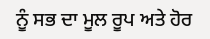ਨੂੰ ਸਭ ਦਾ ਮੂਲ ਰੂਪ ਅਤੇ ਹੋਰ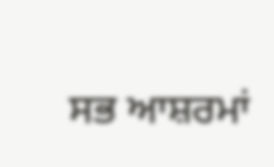ਸਭ ਆਸ਼ਰਮਾਂ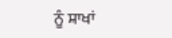ਨੂੰ ਸ਼ਾਖਾਂ